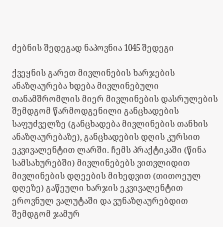ძებნის შედეგად ნაპოვნია 1045 შედეგი

ქვეყნის გარეთ მივლინების ხარჯების ანაზღაურება ხდება მივლინებული თანამშრომლის მიერ მივლინების დასრულების შემდგომ წარმოდგენილი განცხადების საფუძველზე (განცხადება მივლინების თანხის ანაზღაურებაზე), განცხადების დღის კურსით ეკვივალენტით ლარში. ჩემს პრაქტიკაში (წინა სამსახურებში) მივლინებებს ვითვლიდით მივლინების დღეების მიხედვით (თითოეულ დღეზე) გაწეული ხარჯის ეკვივალენტით ეროვნულ ვალუტაში და ვუნაზღაურებდით შემდგომ ჯამურ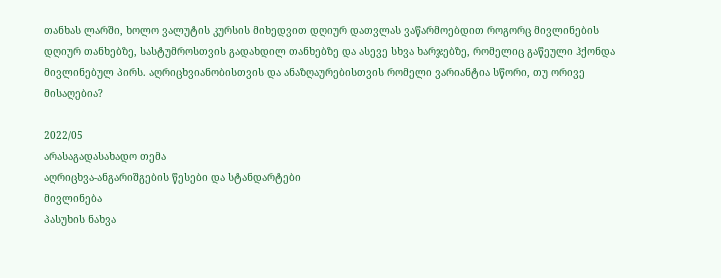თანხას ლარში, ხოლო ვალუტის კურსის მიხედვით დღიურ დათვლას ვაწარმოებდით როგორც მივლინების დღიურ თანხებზე, სასტუმროსთვის გადახდილ თანხებზე და ასევე სხვა ხარჯებზე, რომელიც გაწეული ჰქონდა მივლინებულ პირს. აღრიცხვიანობისთვის და ანაზღაურებისთვის რომელი ვარიანტია სწორი, თუ ორივე მისაღებია?

2022/05
არასაგადასახადო თემა
აღრიცხვა-ანგარიშგების წესები და სტანდარტები
მივლინება
პასუხის ნახვა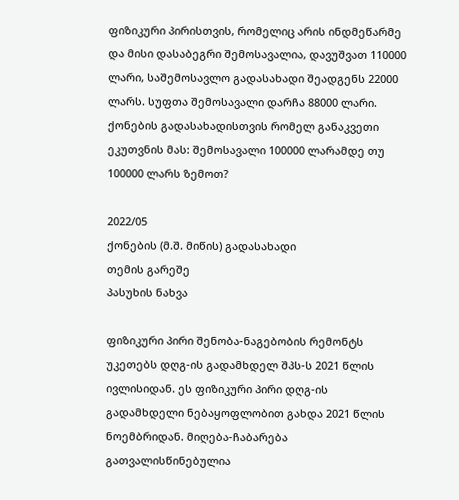ფიზიკური პირისთვის, რომელიც არის ინდმეწარმე და მისი დასაბეგრი შემოსავალია, დავუშვათ 110000 ლარი, საშემოსავლო გადასახადი შეადგენს 22000 ლარს. სუფთა შემოსავალი დარჩა 88000 ლარი. ქონების გადასახადისთვის რომელ განაკვეთი ეკუთვნის მას: შემოსავალი 100000 ლარამდე თუ 100000 ლარს ზემოთ?

2022/05
ქონების (მ.შ. მიწის) გადასახადი
თემის გარეშე
პასუხის ნახვა

ფიზიკური პირი შენობა-ნაგებობის რემონტს უკეთებს დღგ-ის გადამხდელ შპს-ს 2021 წლის ივლისიდან. ეს ფიზიკური პირი დღგ-ის გადამხდელი ნებაყოფლობით გახდა 2021 წლის ნოემბრიდან. მიღება-ჩაბარება გათვალისწინებულია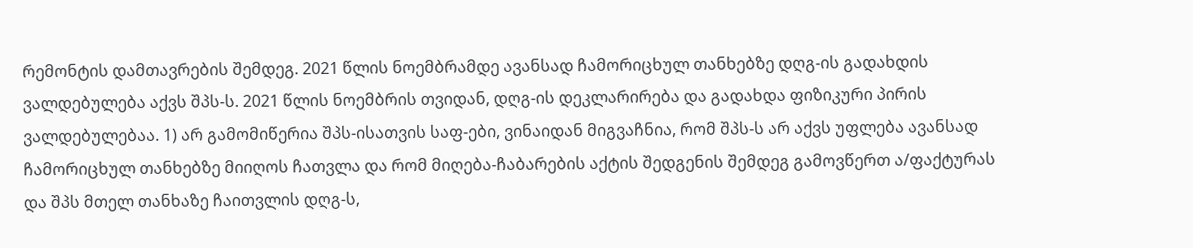რემონტის დამთავრების შემდეგ. 2021 წლის ნოემბრამდე ავანსად ჩამორიცხულ თანხებზე დღგ-ის გადახდის ვალდებულება აქვს შპს-ს. 2021 წლის ნოემბრის თვიდან, დღგ-ის დეკლარირება და გადახდა ფიზიკური პირის ვალდებულებაა. 1) არ გამომიწერია შპს-ისათვის საფ-ები, ვინაიდან მიგვაჩნია, რომ შპს-ს არ აქვს უფლება ავანსად ჩამორიცხულ თანხებზე მიიღოს ჩათვლა და რომ მიღება-ჩაბარების აქტის შედგენის შემდეგ გამოვწერთ ა/ფაქტურას და შპს მთელ თანხაზე ჩაითვლის დღგ-ს,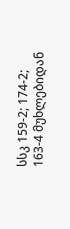სსკ 159-2; 174-2; 163-4 მუხლებიდან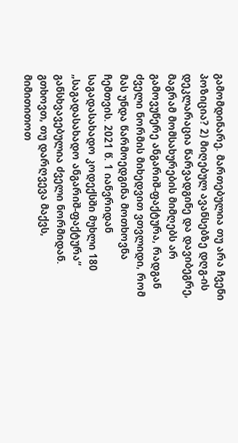გამომდინარე. მართებულია თუ არა ჩვენი პოზიცია? 2) მიღებულ ავანსებზე დღგ-ის დეკლარაცია წარვადგინე და დავიბეგრე, მაგრამ მომსახურების მიმღებს არ გამოვუწერე ანგარიშ-ფაქტურა, რადგან ძველი ნორმის მიხედვით ვთვლიდი, რომ მას უნდა წარმოედგინა მოთხოვნა ჩემთვის. 2021 წ. 1 იანვრიდან საგადასახადო კოდექსში მუხლი 180 „საგადასახადო ანგარიშ-ფაქტურა“ განსხვავებულია ძველი ნორმიდან. გთხოვთ, თუ დარღვევა მაქვს, მიმითითოთ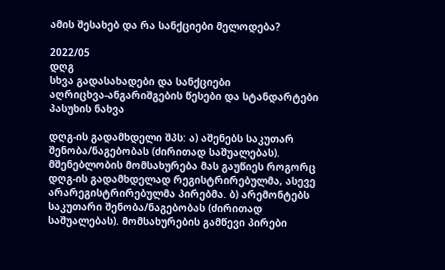ამის შესახებ და რა სანქციები მელოდება?

2022/05
დღგ
სხვა გადასახადები და სანქციები
აღრიცხვა-ანგარიშგების წესები და სტანდარტები
პასუხის ნახვა

დღგ-ის გადამხდელი შპს: ა) აშენებს საკუთარ შენობა/ნაგებობას (ძირითად საშუალებას). მშენებლობის მომსახურება მას გაუწიეს როგორც დღგ-ის გადამხდელად რეგისტრირებულმა, ასევე არარეგისტრირებულმა პირებმა. ბ) არემონტებს საკუთარი შენობა/ნაგებობას (ძირითად საშუალებას). მომსახურების გამწევი პირები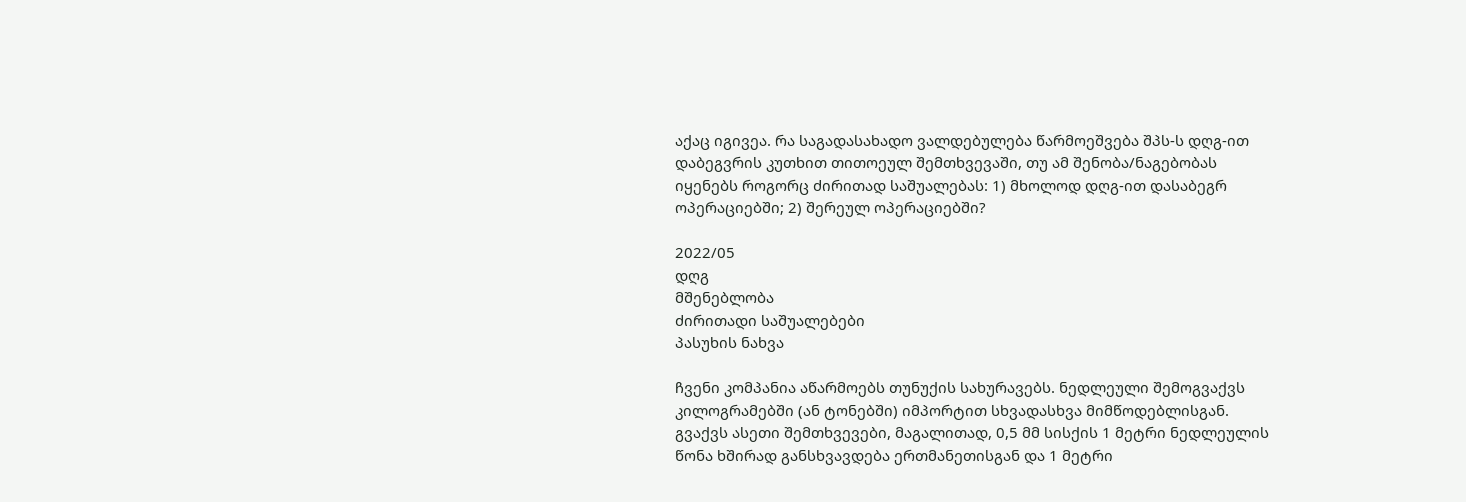აქაც იგივეა. რა საგადასახადო ვალდებულება წარმოეშვება შპს-ს დღგ-ით დაბეგვრის კუთხით თითოეულ შემთხვევაში, თუ ამ შენობა/ნაგებობას იყენებს როგორც ძირითად საშუალებას: 1) მხოლოდ დღგ-ით დასაბეგრ ოპერაციებში; 2) შერეულ ოპერაციებში?

2022/05
დღგ
მშენებლობა
ძირითადი საშუალებები
პასუხის ნახვა

ჩვენი კომპანია აწარმოებს თუნუქის სახურავებს. ნედლეული შემოგვაქვს კილოგრამებში (ან ტონებში) იმპორტით სხვადასხვა მიმწოდებლისგან. გვაქვს ასეთი შემთხვევები, მაგალითად, 0,5 მმ სისქის 1 მეტრი ნედლეულის წონა ხშირად განსხვავდება ერთმანეთისგან და 1 მეტრი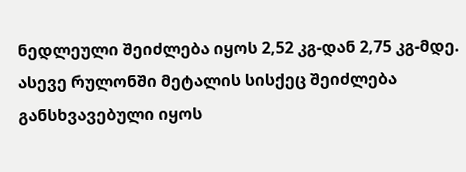ნედლეული შეიძლება იყოს 2,52 კგ-დან 2,75 კგ-მდე. ასევე რულონში მეტალის სისქეც შეიძლება განსხვავებული იყოს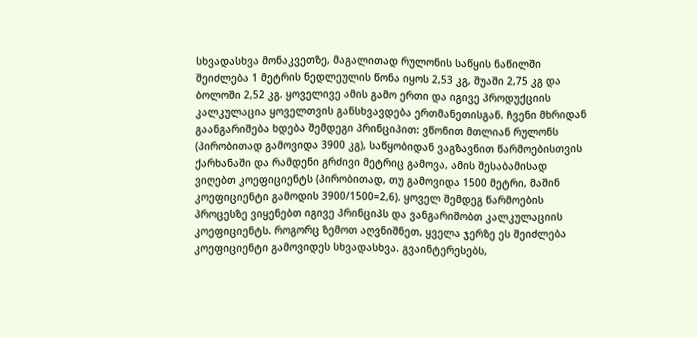სხვადასხვა მონაკვეთზე, მაგალითად რულონის საწყის ნაწილში შეიძლება 1 მეტრის ნედლეულის წონა იყოს 2,53 კგ, შუაში 2,75 კგ და ბოლოში 2,52 კგ. ყოველივე ამის გამო ერთი და იგივე პროდუქციის კალკულაცია ყოველთვის განსხვავდება ერთმანეთისგან. ჩვენი მხრიდან გაანგარიშება ხდება შემდეგი პრინციპით: ვწონით მთლიან რულონს (პირობითად გამოვიდა 3900 კგ), საწყობიდან ვაგზავნით წარმოებისთვის ქარხანაში და რამდენი გრძივი მეტრიც გამოვა, ამის შესაბამისად ვიღებთ კოეფიციენტს (პირობითად, თუ გამოვიდა 1500 მეტრი, მაშინ კოეფიციენტი გამოდის 3900/1500=2,6). ყოველ შემდეგ წარმოების პროცესზე ვიყენებთ იგივე პრინციპს და ვანგარიშობთ კალკულაციის კოეფიციენტს. როგორც ზემოთ აღვნიშნეთ, ყველა ჯერზე ეს შეიძლება კოეფიციენტი გამოვიდეს სხვადასხვა. გვაინტერესებს,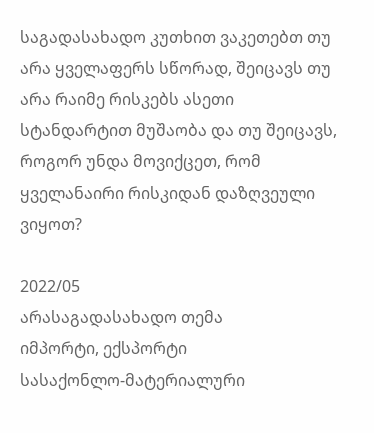საგადასახადო კუთხით ვაკეთებთ თუ არა ყველაფერს სწორად, შეიცავს თუ არა რაიმე რისკებს ასეთი სტანდარტით მუშაობა და თუ შეიცავს, როგორ უნდა მოვიქცეთ, რომ ყველანაირი რისკიდან დაზღვეული ვიყოთ?

2022/05
არასაგადასახადო თემა
იმპორტი, ექსპორტი
სასაქონლო-მატერიალური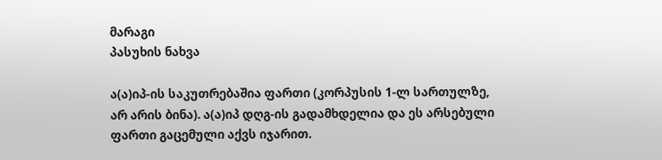მარაგი
პასუხის ნახვა

ა(ა)იპ-ის საკუთრებაშია ფართი (კორპუსის 1-ლ სართულზე, არ არის ბინა). ა(ა)იპ დღგ-ის გადამხდელია და ეს არსებული ფართი გაცემული აქვს იჯარით.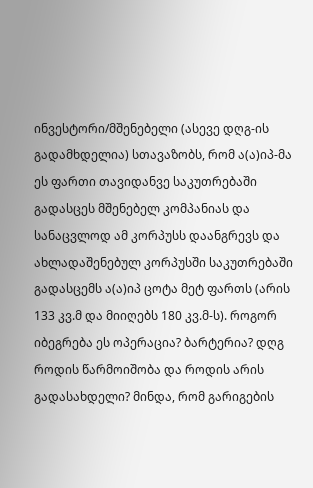ინვესტორი/მშენებელი (ასევე დღგ-ის გადამხდელია) სთავაზობს, რომ ა(ა)იპ-მა ეს ფართი თავიდანვე საკუთრებაში გადასცეს მშენებელ კომპანიას და სანაცვლოდ ამ კორპუსს დაანგრევს და ახლადაშენებულ კორპუსში საკუთრებაში გადასცემს ა(ა)იპ ცოტა მეტ ფართს (არის 133 კვ.მ და მიიღებს 180 კვ.მ-ს). როგორ იბეგრება ეს ოპერაცია? ბარტერია? დღგ როდის წარმოიშობა და როდის არის გადასახდელი? მინდა, რომ გარიგების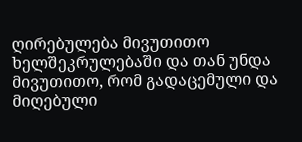ღირებულება მივუთითო ხელშეკრულებაში და თან უნდა მივუთითო, რომ გადაცემული და მიღებული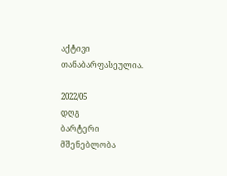აქტივი თანაბარფასეულია.

2022/05
დღგ
ბარტერი
მშენებლობა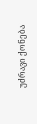უძრავი ქონება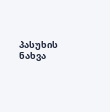პასუხის ნახვა